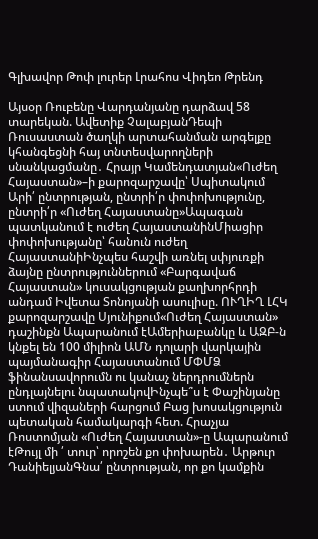Գլխավոր Թոփ լուրեր Լրահոս Վիդեո Թրենդ

Այսօր Ռուբենը Վարդանյանը դարձավ 58 տարեկան. Ավետիք ՉալաբյանԴեպի Ռուսաստան ծաղկի արտահանման արգելքը կհանգեցնի հայ տնտեսվարողների սնանկացմանը․ Հրայր Կամենդատյան«Ուժեղ Հայաստան»–ի քարոզարշավը՝ Սպիտակում Արի՛ ընտրության, ընտրի՛ր փոփոխությունը, ընտրի՛ր «Ուժեղ Հայաստանը»Ապագան պատկանում է ուժեղ ՀայաստանինՄիացիր փոփոխությանը՝ հանուն ուժեղ ՀայաստանիԻնչպես հաշվի առնել սփյուռքի ձայնը ընտրություններում «Բարգավաճ Հայաստան» կուսակցության քաղխորհրդի անդամ Իվետա Տոնոյանի ասուլիսը. ՈՒՂԻՂ ԼՀԿ քարոզարշավը Սյունիքում«Ուժեղ Հայաստան» դաշինքն Ապարանում էԱմերիաբանկը և ԱԶԲ-ն կնքել են 100 միլիոն ԱՄՆ դոլարի վարկային պայմանագիր Հայաստանում ՄՓՄՁ ֆինանսավորումն ու կանաչ ներդրումներն ընդլայնելու նպատակովԻնչպե՞ս է Փաշինյանը ստում վիզաների հարցում Բաց խոսակցություն պետական համակարգի հետ. Հրաչյա Ռոստոմյան «Ուժեղ Հայաստան»-ը Ապարանում էԹույլ մի ՛ տուր՝ որոշեն քո փոխարեն․ Արթուր ԴանիելյանԳնա՛ ընտրության, որ քո կամքին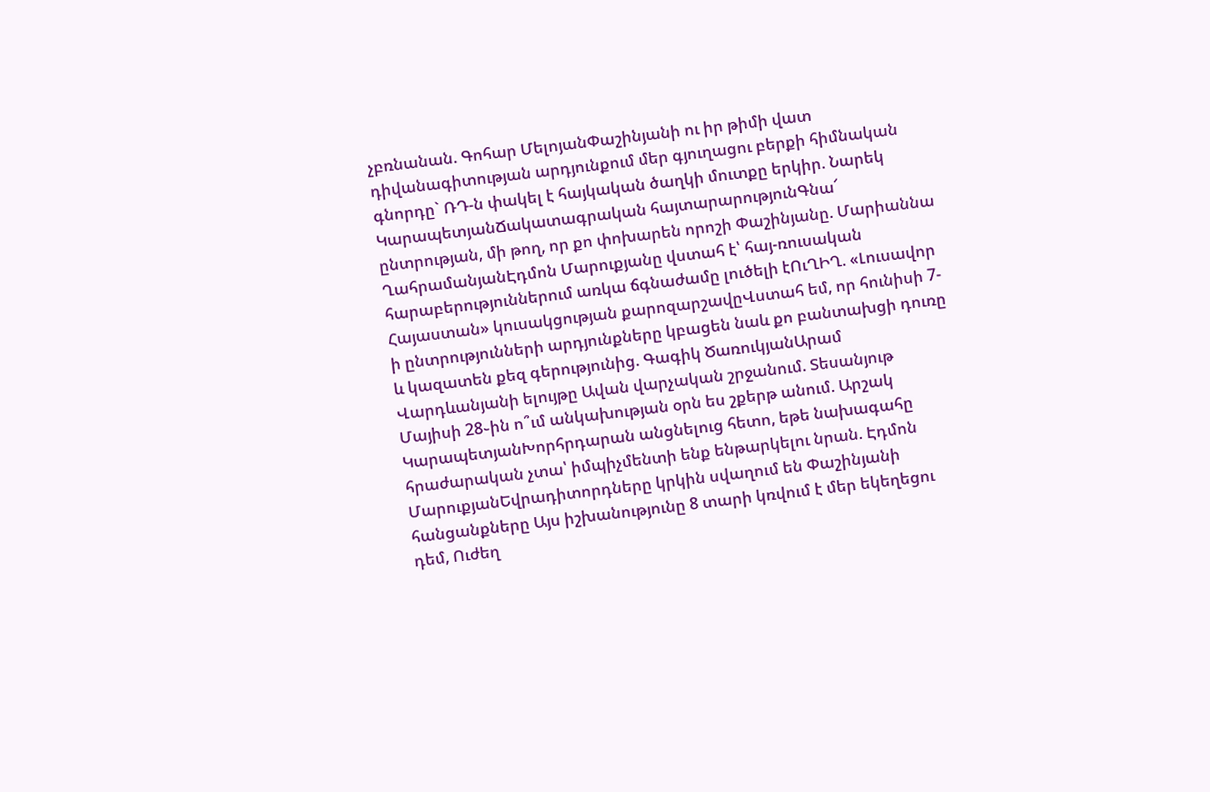չբռնանան. Գոհար ՄելոյանՓաշինյանի ու իր թիմի վատ դիվանագիտության արդյունքում մեր գյուղացու բերքի հիմնական գնորդը` ՌԴ-ն փակել է հայկական ծաղկի մուտքը երկիր. Նարեկ ԿարապետյանՃակատագրական հայտարարությունԳնա՜ ընտրության, մի թող, որ քո փոխարեն որոշի Փաշինյանը. Մարիաննա ՂահրամանյանԷդմոն Մարուքյանը վստահ է՝ հայ-ռուսական հարաբերություններում առկա ճգնաժամը լուծելի էՈւՂԻՂ. «Լուսավոր Հայաստան» կուսակցության քարոզարշավըՎստահ եմ, որ հունիսի 7-ի ընտրությունների արդյունքները կբացեն նաև քո բանտախցի դուռը և կազատեն քեզ գերությունից. Գագիկ ԾառուկյանԱրամ Վարդևանյանի ելույթը Ավան վարչական շրջանում. Տեսանյութ Մայիսի 28֊ին ո՞ւմ անկախության օրն ես շքերթ անում. Արշակ ԿարապետյանԽորհրդարան անցնելուց հետո, եթե նախագահը հրաժարական չտա՝ իմպիչմենտի ենք ենթարկելու նրան. Էդմոն ՄարուքյանԵվրադիտորդները կրկին սվաղում են Փաշինյանի հանցանքները Այս իշխանությունը 8 տարի կռվում է մեր եկեղեցու դեմ, Ուժեղ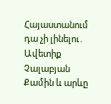Հայաստանում դա չի լինելու․ Ավետիք Չալաբյան Քամին և արևը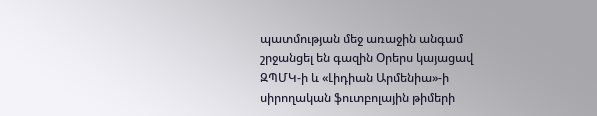պատմության մեջ առաջին անգամ շրջանցել են գազին Օրերս կայացավ ԶՊՄԿ-ի և «Լիդիան Արմենիա»-ի սիրողական ֆուտբոլային թիմերի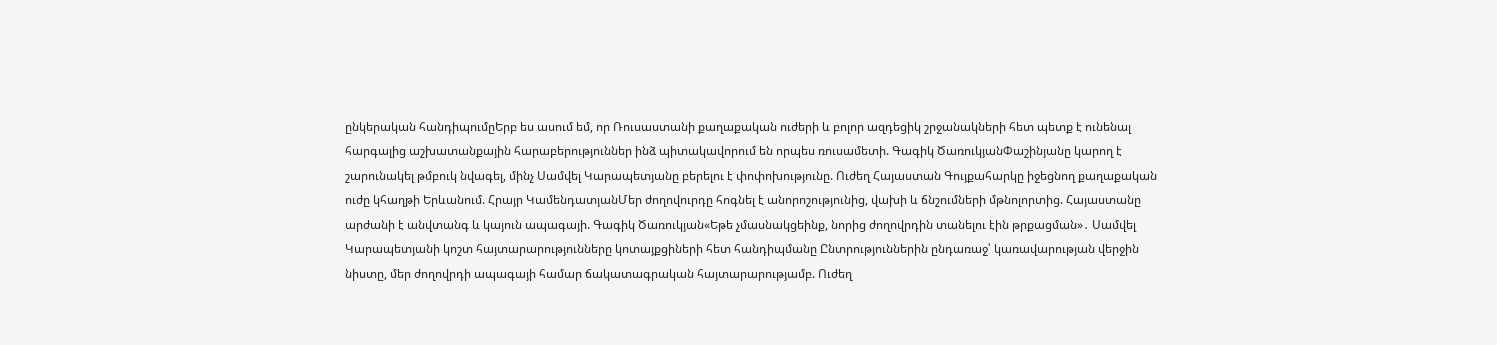ընկերական հանդիպումըԵրբ ես ասում եմ, որ Ռուսաստանի քաղաքական ուժերի և բոլոր ազդեցիկ շրջանակների հետ պետք է ունենալ հարգալից աշխատանքային հարաբերություններ ինձ պիտակավորում են որպես ռուսամետի. Գագիկ ԾառուկյանՓաշինյանը կարող է շարունակել թմբուկ նվագել, մինչ Սամվել Կարապետյանը բերելու է փոփոխությունը. Ուժեղ Հայաստան Գույքահարկը իջեցնող քաղաքական ուժը կհաղթի Երևանում. Հրայր ԿամենդատյանՄեր ժողովուրդը հոգնել է անորոշությունից, վախի և ճնշումների մթնոլորտից. Հայաստանը արժանի է անվտանգ և կայուն ապագայի. Գագիկ Ծառուկյան«Եթե չմասնակցեինք, նորից ժողովրդին տանելու էին թրքացման»․ Սամվել Կարապետյանի կոշտ հայտարարությունները կոտայքցիների հետ հանդիպմանը Ընտրություններին ընդառաջ՝ կառավարության վերջին նիստը, մեր ժողովրդի ապագայի համար ճակատագրական հայտարարությամբ. Ուժեղ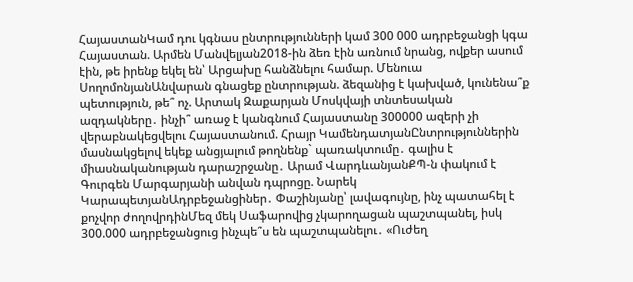ՀայաստանԿամ դու կգնաս ընտրությունների կամ 300 000 ադրբեջանցի կգա Հայաստան. Արմեն Մանվելյան2018-ին ձեռ էին առնում նրանց, ովքեր ասում էին, թե իրենք եկել են՝ Արցախը հանձնելու համար. Մենուա ՍողոմոնյանԱնվարան գնացեք ընտրության. ձեզանից է կախված, կունենա՞ք պետություն, թե՞ ոչ. Արտակ Զաքարյան Մոսկվայի տնտեսական ազդակները․ ինչի՞ առաջ է կանգնում Հայաստանը 300000 ազերի չի վերաբնակեցվելու Հայաստանում. Հրայր ԿամենդատյանԸնտրություններին մասնակցելով եկեք անցյալում թողնենք` պառակտումը․ գալիս է միասնականության դարաշրջանը․ Արամ ՎարդևանյանՔՊ-ն փակում է Գուրգեն Մարգարյանի անվան դպրոցը. Նարեկ ԿարապետյանԱդրբեջանցիներ․ Փաշինյանը՝ լավագույնը, ինչ պատահել է քոչվոր ժողովրդինՄեզ մեկ Սաֆարովից չկարողացան պաշտպանել, իսկ 300.000 ադրբեջանցուց ինչպե՞ս են պաշտպանելու․ «Ուժեղ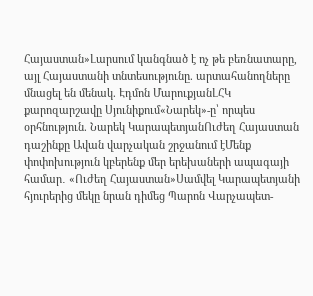Հայաստան»Լարսում կանգնած է ոչ թե բեռնատարը, այլ Հայաստանի տնտեսությունը. արտահանողները մնացել են մենակ. Էդմոն ՄարուքյանԼՀԿ քարոզարշավը Սյունիքում«Նարեկ»-ը՝ որպես օրհնություն. Նարեկ ԿարապետյանՈւժեղ Հայաստան դաշինքը Ավան վարչական շրջանում էՄենք փոփոխություն կբերենք մեր երեխաների ապագայի համար․ «Ուժեղ Հայաստան»Սամվել Կարապետյանի հյուրերից մեկը նրան դիմեց Պարոն Վարչապետ-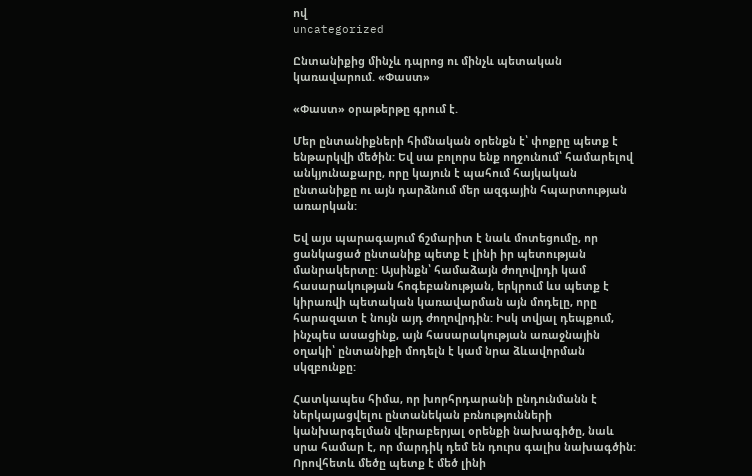ով
uncategorized

Ընտանիքից մինչև դպրոց ու մինչև պետական կառավարում. «Փաստ»

«Փաստ» օրաթերթը գրում է.

Մեր ընտանիքների հիմնական օրենքն է՝ փոքրը պետք է ենթարկվի մեծին: Եվ սա բոլորս ենք ողջունում՝ համարելով անկյունաքարը, որը կայուն է պահում հայկական ընտանիքը ու այն դարձնում մեր ազգային հպարտության առարկան:

Եվ այս պարագայում ճշմարիտ է նաև մոտեցումը, որ ցանկացած ընտանիք պետք է լինի իր պետության մանրակերտը: Այսինքն՝ համաձայն ժողովրդի կամ հասարակության հոգեբանության, երկրում ևս պետք է կիրառվի պետական կառավարման այն մոդելը, որը հարազատ է նույն այդ ժողովրդին: Իսկ տվյալ դեպքում, ինչպես ասացինք, այն հասարակության առաջնային օղակի՝ ընտանիքի մոդելն է կամ նրա ձևավորման սկզբունքը:

Հատկապես հիմա, որ խորհրդարանի ընդունմանն է ներկայացվելու ընտանեկան բռնությունների կանխարգելման վերաբերյալ օրենքի նախագիծը, նաև սրա համար է, որ մարդիկ դեմ են դուրս գալիս նախագծին: Որովհետև մեծը պետք է մեծ լինի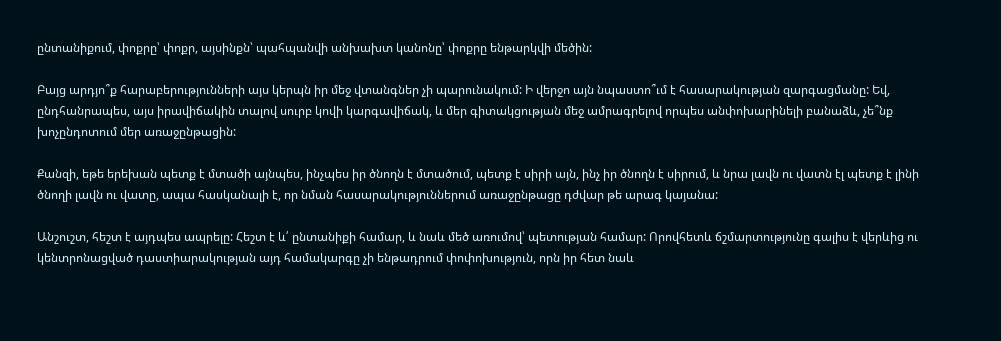ընտանիքում, փոքրը՝ փոքր, այսինքն՝ պահպանվի անխախտ կանոնը՝ փոքրը ենթարկվի մեծին:

Բայց արդյո՞ք հարաբերությունների այս կերպն իր մեջ վտանգներ չի պարունակում: Ի վերջո այն նպաստո՞ւմ է հասարակության զարգացմանը: Եվ, ընդհանրապես, այս իրավիճակին տալով սուրբ կովի կարգավիճակ, և մեր գիտակցության մեջ ամրագրելով որպես անփոխարինելի բանաձև, չե՞նք խոչընդոտում մեր առաջընթացին:

Քանզի, եթե երեխան պետք է մտածի այնպես, ինչպես իր ծնողն է մտածում, պետք է սիրի այն, ինչ իր ծնողն է սիրում, և նրա լավն ու վատն էլ պետք է լինի ծնողի լավն ու վատը, ապա հասկանալի է, որ նման հասարակություններում առաջընթացը դժվար թե արագ կայանա:

Անշուշտ, հեշտ է այդպես ապրելը: Հեշտ է և՛ ընտանիքի համար, և նաև մեծ առումով՝ պետության համար: Որովհետև ճշմարտությունը գալիս է վերևից ու կենտրոնացված դաստիարակության այդ համակարգը չի ենթադրում փոփոխություն, որն իր հետ նաև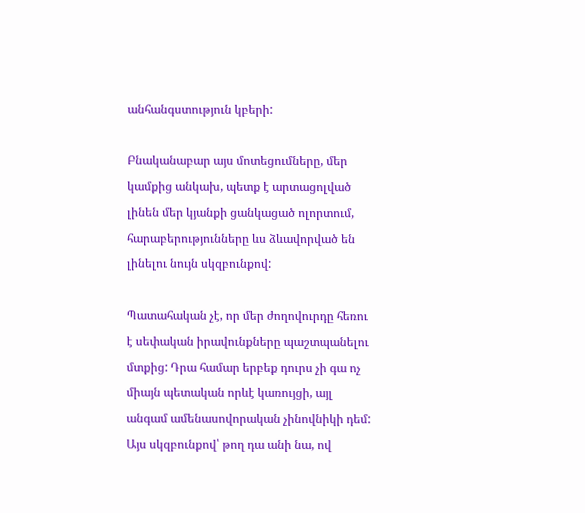անհանգստություն կբերի:

Բնականաբար այս մոտեցումները, մեր կամքից անկախ, պետք է արտացոլված լինեն մեր կյանքի ցանկացած ոլորտում, հարաբերությունները ևս ձևավորված են լինելու նույն սկզբունքով:

Պատահական չէ, որ մեր ժողովուրդը հեռու է սեփական իրավունքները պաշտպանելու մտքից: Դրա համար երբեք դուրս չի գա ոչ միայն պետական որևէ կառույցի, այլ անգամ ամենասովորական չինովնիկի դեմ: Այս սկզբունքով՝ թող դա անի նա, ով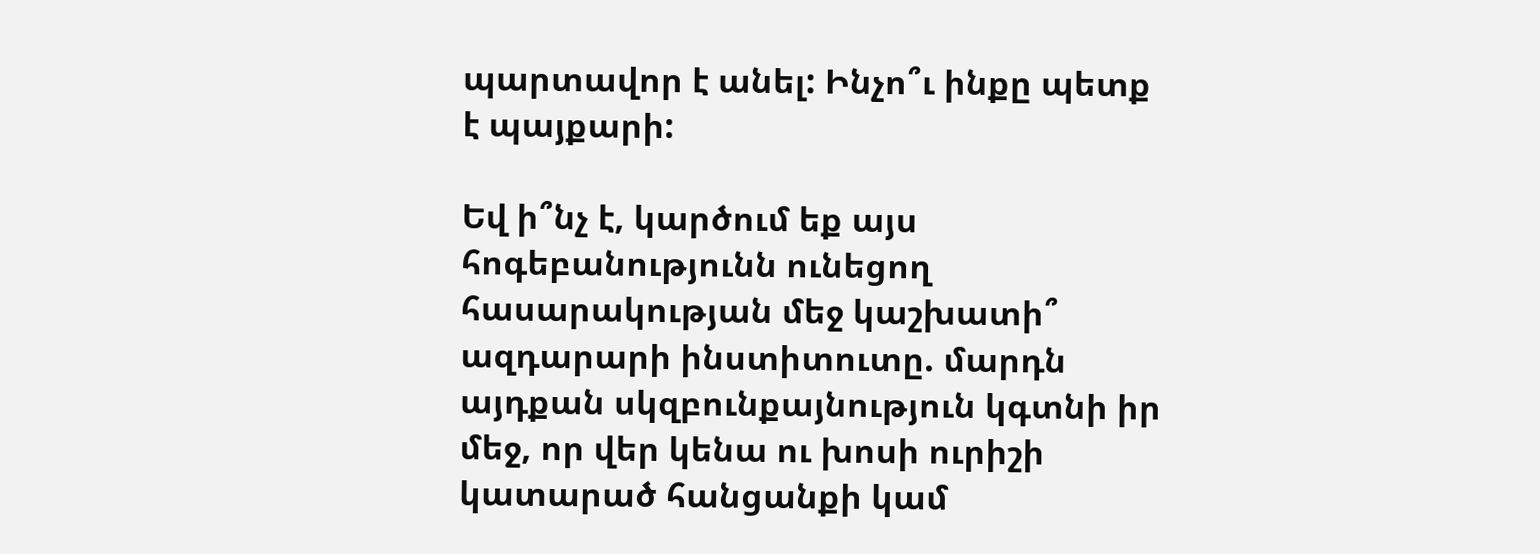պարտավոր է անել: Ինչո՞ւ ինքը պետք է պայքարի:

Եվ ի՞նչ է, կարծում եք այս հոգեբանությունն ունեցող հասարակության մեջ կաշխատի՞ ազդարարի ինստիտուտը. մարդն այդքան սկզբունքայնություն կգտնի իր մեջ, որ վեր կենա ու խոսի ուրիշի կատարած հանցանքի կամ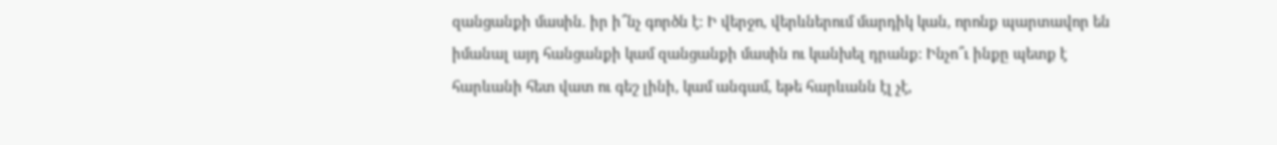զանցանքի մասին. իր ի՞նչ գործն է: Ի վերջո, վերևներում մարդիկ կան, որոնք պարտավոր են իմանալ այդ հանցանքի կամ զանցանքի մասին ու կանխել դրանք: Ինչո՞ւ ինքը պետք է հարևանի հետ վատ ու գեշ լինի, կամ անգամ, եթե հարևանն էլ չէ,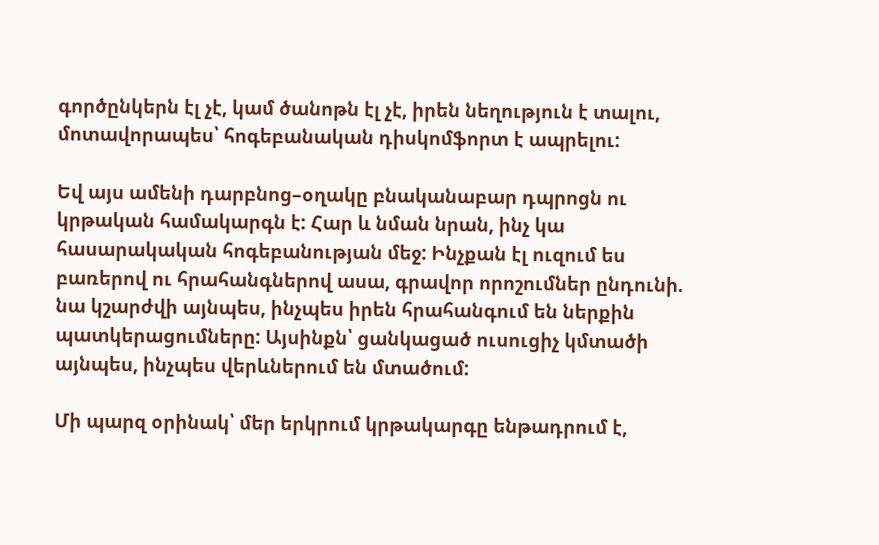գործընկերն էլ չէ, կամ ծանոթն էլ չէ, իրեն նեղություն է տալու, մոտավորապես՝ հոգեբանական դիսկոմֆորտ է ապրելու:

Եվ այս ամենի դարբնոց–օղակը բնականաբար դպրոցն ու կրթական համակարգն է: Հար և նման նրան, ինչ կա հասարակական հոգեբանության մեջ: Ինչքան էլ ուզում ես բառերով ու հրահանգներով ասա, գրավոր որոշումներ ընդունի. նա կշարժվի այնպես, ինչպես իրեն հրահանգում են ներքին պատկերացումները: Այսինքն՝ ցանկացած ուսուցիչ կմտածի այնպես, ինչպես վերևներում են մտածում:

Մի պարզ օրինակ՝ մեր երկրում կրթակարգը ենթադրում է,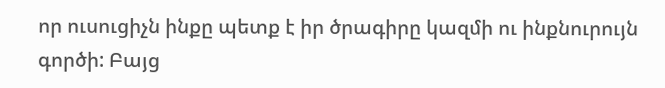որ ուսուցիչն ինքը պետք է իր ծրագիրը կազմի ու ինքնուրույն գործի: Բայց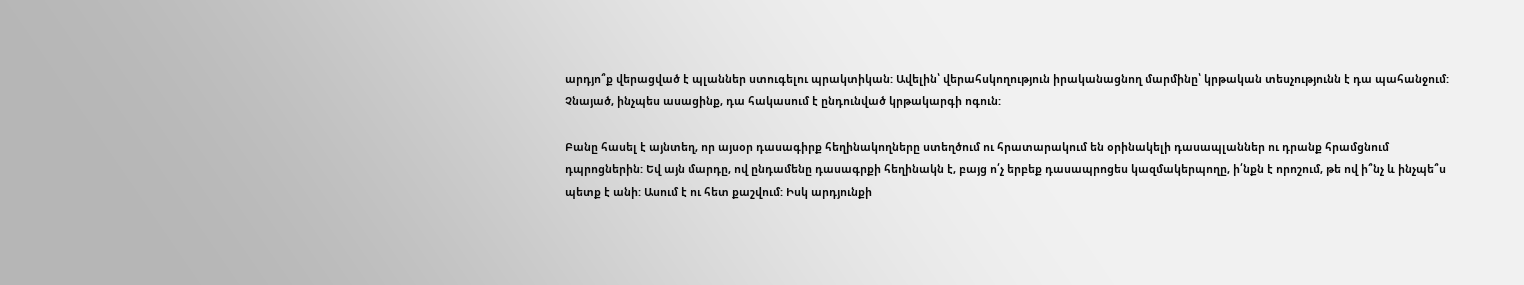արդյո՞ք վերացված է պլաններ ստուգելու պրակտիկան: Ավելին՝ վերահսկողություն իրականացնող մարմինը՝ կրթական տեսչությունն է դա պահանջում: Չնայած, ինչպես ասացինք, դա հակասում է ընդունված կրթակարգի ոգուն:

Բանը հասել է այնտեղ, որ այսօր դասագիրք հեղինակողները ստեղծում ու հրատարակում են օրինակելի դասապլաններ ու դրանք հրամցնում դպրոցներին: Եվ այն մարդը, ով ընդամենը դասագրքի հեղինակն է, բայց ո՛չ երբեք դասապրոցես կազմակերպողը, ի՛նքն է որոշում, թե ով ի՞նչ և ինչպե՞ս պետք է անի: Ասում է ու հետ քաշվում: Իսկ արդյունքի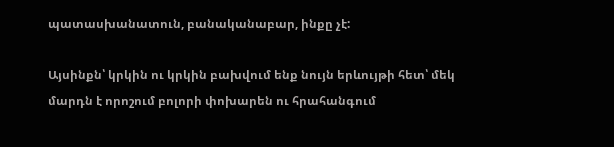պատասխանատուն, բանականաբար, ինքը չէ:

Այսինքն՝ կրկին ու կրկին բախվում ենք նույն երևույթի հետ՝ մեկ մարդն է որոշում բոլորի փոխարեն ու հրահանգում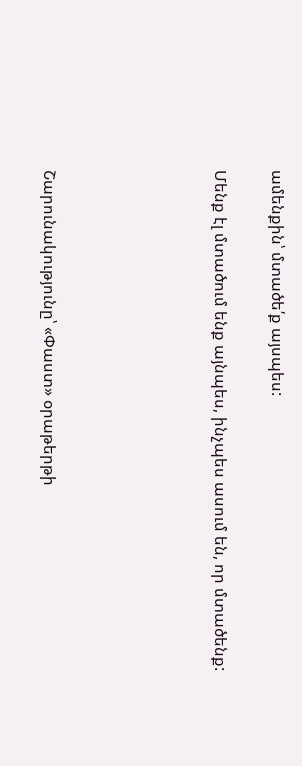ամենքին՝ մտածե՛ք այսպես:

Մենք էլ մտածում ենք այնպես, ինչպես ասում են, որ մտածենք:





Շարունակությունը՝ «Փաստ» օրաթերթի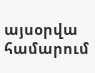այսօրվա համարում